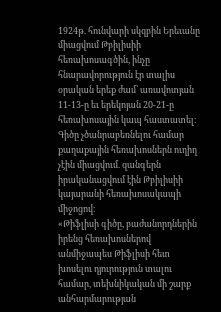1924թ. հունվարի սկզբին Երեւանը միացվում Թբիլիսիի հեռախոսագծին, ինչը հնարավորություն էր տալիս օրական երեք ժամ՝ առավոտյան 11-13-ը եւ երեկոյան 20-21-ը հեռախոսային կապ հաստատել։
Գիծը չծանրաբեռնելու համար քաղաքային հեռախոսներն ուղիղ չէին միացվում. զանգերն իրականացվում էին Թբիլիսիի կայարանի հեռախոսակապի միջոցով։
«Թիֆլիսի գիծը, բաժանորդներին իրենց հեռախոսներով անմիջապես Թիֆլիսի հետ խոսելու դյուրություն տալու համար, տեխնիկական մի շարք անհարմարության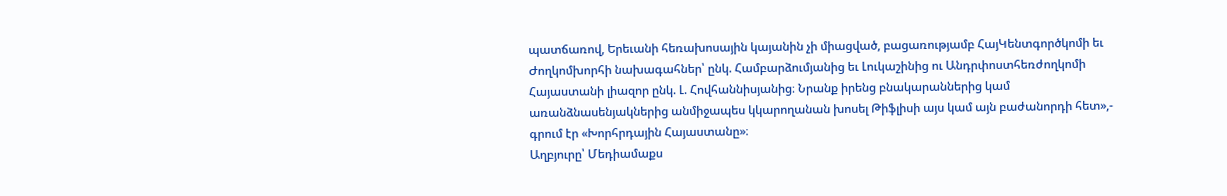պատճառով, Երեւանի հեռախոսային կայանին չի միացված, բացառությամբ ՀայԿենտգործկոմի եւ Ժողկոմխորհի նախագահներ՝ ընկ. Համբարձումյանից եւ Լուկաշինից ու Անդրփոստհեռժողկոմի Հայաստանի լիազոր ընկ. Լ. Հովհաննիսյանից։ Նրանք իրենց բնակարաններից կամ առանձնասենյակներից անմիջապես կկարողանան խոսել Թիֆլիսի այս կամ այն բաժանորդի հետ»,- գրում էր «Խորհրդային Հայաստանը»։
Աղբյուրը՝ Մեդիամաքս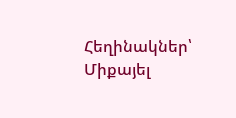Հեղինակներ՝ Միքայել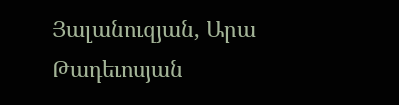Յալանուզյան, Արա Թադեւոսյան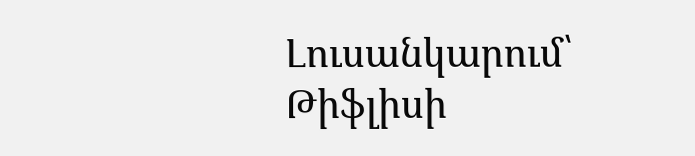Լուսանկարում՝ Թիֆլիսի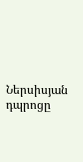Ներսիսյան դպրոցը